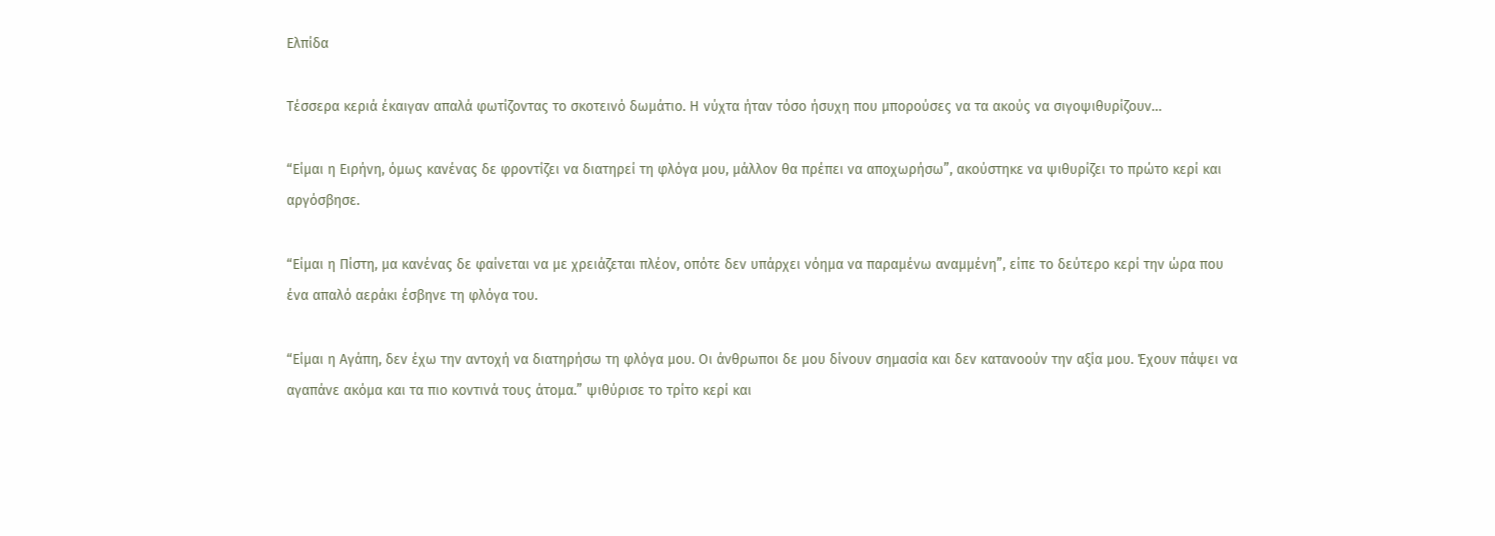Ελπίδα

Τέσσερα κεριά έκαιγαν απαλά φωτίζοντας το σκοτεινό δωμάτιο. Η νύχτα ήταν τόσο ήσυχη που μπορούσες να τα ακούς να σιγοψιθυρίζουν…

“Είμαι η Ειρήνη, όμως κανένας δε φροντίζει να διατηρεί τη φλόγα μου, μάλλον θα πρέπει να αποχωρήσω”, ακούστηκε να ψιθυρίζει το πρώτο κερί και αργόσβησε.

“Είμαι η Πίστη, μα κανένας δε φαίνεται να με χρειάζεται πλέον, οπότε δεν υπάρχει νόημα να παραμένω αναμμένη”, είπε το δεύτερο κερί την ώρα που ένα απαλό αεράκι έσβηνε τη φλόγα του.

“Είμαι η Αγάπη, δεν έχω την αντοχή να διατηρήσω τη φλόγα μου. Οι άνθρωποι δε μου δίνουν σημασία και δεν κατανοούν την αξία μου. Έχουν πάψει να αγαπάνε ακόμα και τα πιο κοντινά τους άτομα.” ψιθύρισε το τρίτο κερί και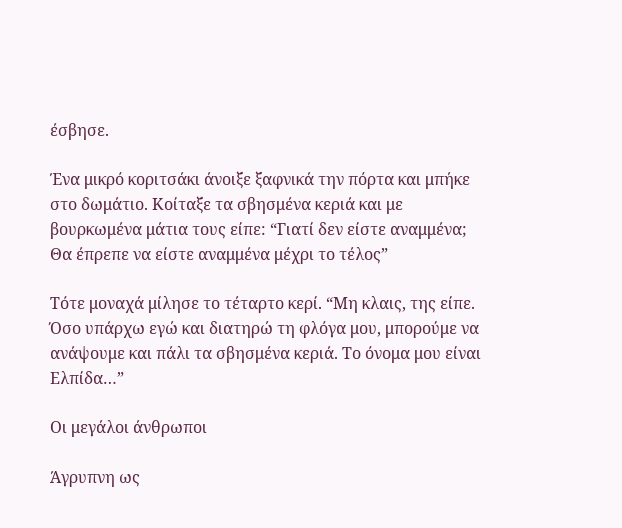έσβησε.

Ένα μικρό κοριτσάκι άνοιξε ξαφνικά την πόρτα και μπήκε στο δωμάτιο. Κοίταξε τα σβησμένα κεριά και με βουρκωμένα μάτια τους είπε: “Γιατί δεν είστε αναμμένα; Θα έπρεπε να είστε αναμμένα μέχρι το τέλος”

Τότε μοναχά μίλησε το τέταρτο κερί. “Μη κλαις, της είπε. Όσο υπάρχω εγώ και διατηρώ τη φλόγα μου, μπορούμε να ανάψουμε και πάλι τα σβησμένα κεριά. Το όνομα μου είναι Ελπίδα…”

Οι μεγάλοι άνθρωποι

Άγρυπνη ως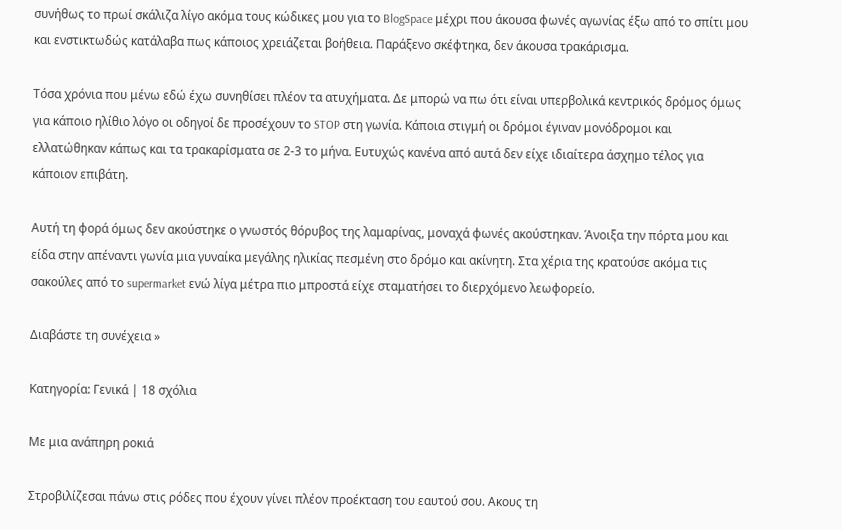συνήθως το πρωί σκάλιζα λίγο ακόμα τους κώδικες μου για το BlogSpace μέχρι που άκουσα φωνές αγωνίας έξω από το σπίτι μου και ενστικτωδώς κατάλαβα πως κάποιος χρειάζεται βοήθεια. Παράξενο σκέφτηκα, δεν άκουσα τρακάρισμα.

Τόσα χρόνια που μένω εδώ έχω συνηθίσει πλέον τα ατυχήματα. Δε μπορώ να πω ότι είναι υπερβολικά κεντρικός δρόμος όμως για κάποιο ηλίθιο λόγο οι οδηγοί δε προσέχουν το STOP στη γωνία. Κάποια στιγμή οι δρόμοι έγιναν μονόδρομοι και ελλατώθηκαν κάπως και τα τρακαρίσματα σε 2-3 το μήνα. Ευτυχώς κανένα από αυτά δεν είχε ιδιαίτερα άσχημο τέλος για κάποιον επιβάτη.

Αυτή τη φορά όμως δεν ακούστηκε ο γνωστός θόρυβος της λαμαρίνας, μοναχά φωνές ακούστηκαν. Άνοιξα την πόρτα μου και είδα στην απέναντι γωνία μια γυναίκα μεγάλης ηλικίας πεσμένη στο δρόμο και ακίνητη. Στα χέρια της κρατούσε ακόμα τις σακούλες από το supermarket ενώ λίγα μέτρα πιο μπροστά είχε σταματήσει το διερχόμενο λεωφορείο.

Διαβάστε τη συνέχεια »

Κατηγορία: Γενικά | 18 σχόλια

Με μια ανάπηρη ροκιά

Στροβιλίζεσαι πάνω στις ρόδες που έχουν γίνει πλέον προέκταση του εαυτού σου. Ακους τη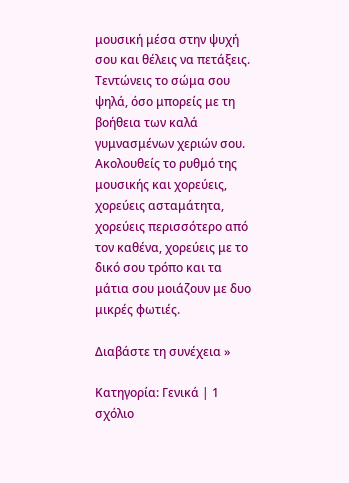μουσική μέσα στην ψυχή σου και θέλεις να πετάξεις. Τεντώνεις το σώμα σου ψηλά, όσο μπορείς με τη βοήθεια των καλά γυμνασμένων χεριών σου. Ακολουθείς το ρυθμό της μουσικής και χορεύεις, χορεύεις ασταμάτητα, χορεύεις περισσότερο από τον καθένα, χορεύεις με το δικό σου τρόπο και τα μάτια σου μοιάζουν με δυο μικρές φωτιές.

Διαβάστε τη συνέχεια »

Κατηγορία: Γενικά | 1 σχόλιο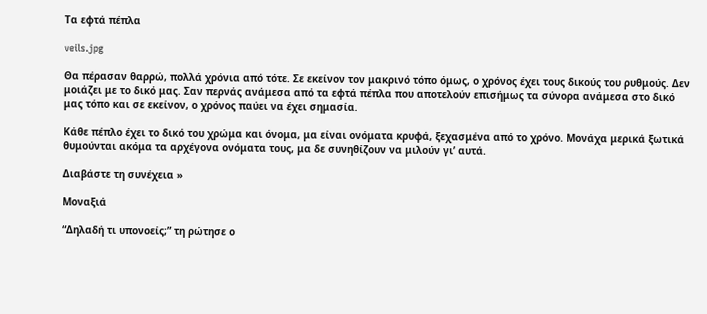Τα εφτά πέπλα

veils.jpg

Θα πέρασαν θαρρώ, πολλά χρόνια από τότε. Σε εκείνον τον μακρινό τόπο όμως, ο χρόνος έχει τους δικούς του ρυθμούς. Δεν μοιάζει με το δικό μας. Σαν περνάς ανάμεσα από τα εφτά πέπλα που αποτελούν επισήμως τα σύνορα ανάμεσα στο δικό μας τόπο και σε εκείνον, ο χρόνος παύει να έχει σημασία.

Κάθε πέπλο έχει το δικό του χρώμα και όνομα, μα είναι ονόματα κρυφά, ξεχασμένα από το χρόνο. Μονάχα μερικά ξωτικά θυμούνται ακόμα τα αρχέγονα ονόματα τους, μα δε συνηθίζουν να μιλούν γι’ αυτά.

Διαβάστε τη συνέχεια »

Μοναξιά

“Δηλαδή τι υπονοείς;” τη ρώτησε ο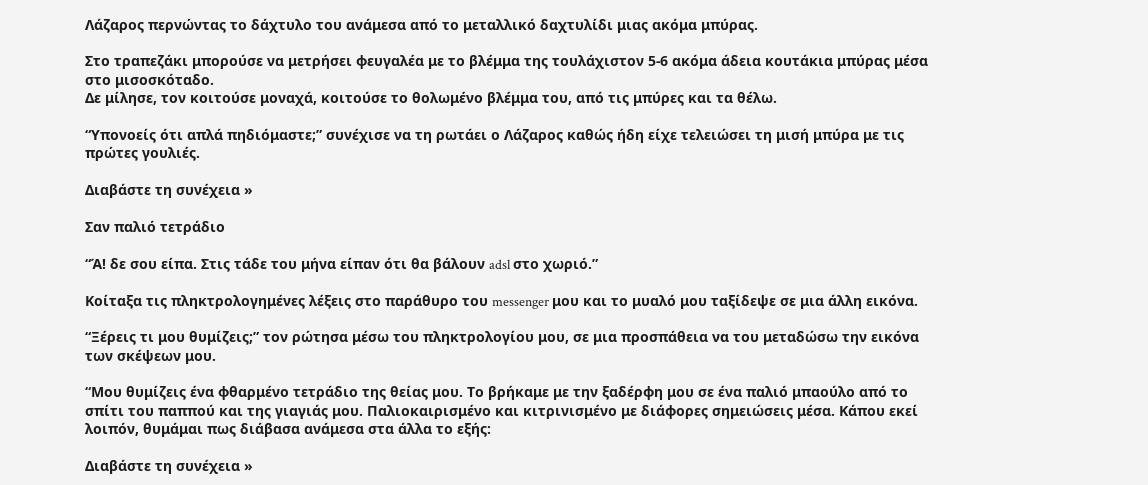Λάζαρος περνώντας το δάχτυλο του ανάμεσα από το μεταλλικό δαχτυλίδι μιας ακόμα μπύρας.

Στο τραπεζάκι μπορούσε να μετρήσει φευγαλέα με το βλέμμα της τουλάχιστον 5-6 ακόμα άδεια κουτάκια μπύρας μέσα στο μισοσκόταδο.
Δε μίλησε, τον κοιτούσε μοναχά, κοιτούσε το θολωμένο βλέμμα του, από τις μπύρες και τα θέλω.

“Υπονοείς ότι απλά πηδιόμαστε;” συνέχισε να τη ρωτάει ο Λάζαρος καθώς ήδη είχε τελειώσει τη μισή μπύρα με τις πρώτες γουλιές.

Διαβάστε τη συνέχεια »

Σαν παλιό τετράδιο

“Ά! δε σου είπα. Στις τάδε του μήνα είπαν ότι θα βάλουν adsl στο χωριό.”

Κοίταξα τις πληκτρολογημένες λέξεις στο παράθυρο του messenger μου και το μυαλό μου ταξίδεψε σε μια άλλη εικόνα.

“Ξέρεις τι μου θυμίζεις;” τον ρώτησα μέσω του πληκτρολογίου μου, σε μια προσπάθεια να του μεταδώσω την εικόνα των σκέψεων μου.

“Μου θυμίζεις ένα φθαρμένο τετράδιο της θείας μου. Το βρήκαμε με την ξαδέρφη μου σε ένα παλιό μπαούλο από το σπίτι του παππού και της γιαγιάς μου. Παλιοκαιρισμένο και κιτρινισμένο με διάφορες σημειώσεις μέσα. Κάπου εκεί λοιπόν, θυμάμαι πως διάβασα ανάμεσα στα άλλα το εξής:

Διαβάστε τη συνέχεια »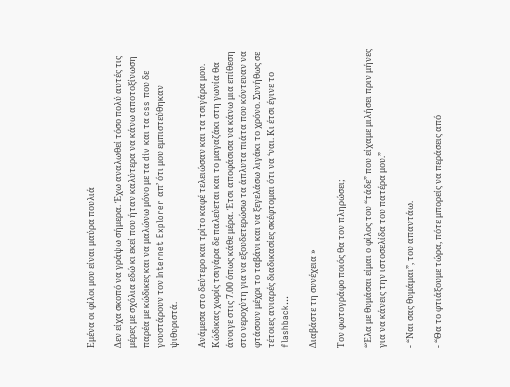Εμένα οι φίλοι μου είναι μαύρα πουλιά

Δεν είχα σκοπό να γράψω σήμερα. Έχω αναλωθεί τόσο πολύ αυτές τις μέρες με σχόλια εδώ κι εκεί που ήταν καλύτερα να κάνω αποτοξίνωση παρέα με κώδικες και να μαλώνω μόνο με τα div και τα css που δε γουστάρουν τον Internet Explorer απ’ ότι μου εμπιστεύθηκαν ψιθυριστά.

Ανάμεσα στο δεύτερο και τρίτο καφέ τελειώσαν και τα τσιγάρα μου. Κώδικας χωρίς τσιγάρα δε παλεύεται και το μαγαζάκι στη γωνία θα άνοιγε στις 7.00 όπως κάθε μέρα. Έτσι αποφάσισα να κάνω μια επίθεση στο νεροχύτη για να εξουδετερώσω τα άπλυτα πιάτα που κόντευαν να φτάσουν μέχρι το ταβάνι και να ξεγελάσω λιγάκι το χρόνο. Συνήθως σε τέτοιες ανιαρές διαδικασίες σκέφτομαι ότι να ‘ναι. Κι έτσι έγινε το flashback…

Διαβάστε τη συνέχεια »

Τον φωτογράφο ποιός θα τον πληρώσει;

“Έλα με θυμάσαι είμαι ο φίλος του “τάδε” που είχαμε μιλήσει πριν μήνες για να κάνεις την ιστοσελίδα του πατέρα μου.”

- “Ναι σας θυμάμαι”, του απαντάω.

- “Θα το φτιάξουμε τώρα, πότε μπορείς να περάσεις από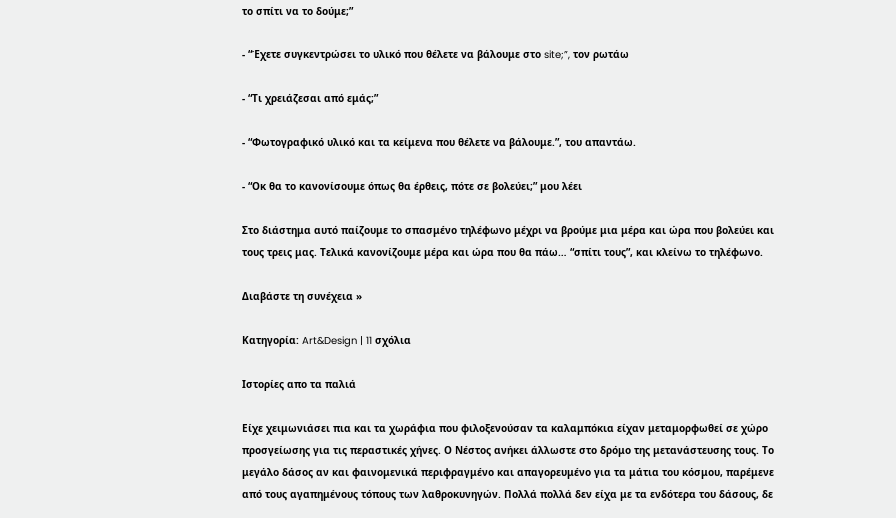το σπίτι να το δούμε;”

- “Έχετε συγκεντρώσει το υλικό που θέλετε να βάλουμε στο site;”, τον ρωτάω

- “Τι χρειάζεσαι από εμάς;”

- “Φωτογραφικό υλικό και τα κείμενα που θέλετε να βάλουμε.”, του απαντάω.

- “Οκ θα το κανονίσουμε όπως θα έρθεις, πότε σε βολεύει;” μου λέει

Στο διάστημα αυτό παίζουμε το σπασμένο τηλέφωνο μέχρι να βρούμε μια μέρα και ώρα που βολεύει και τους τρεις μας. Τελικά κανονίζουμε μέρα και ώρα που θα πάω… “σπίτι τους”, και κλείνω το τηλέφωνο.

Διαβάστε τη συνέχεια »

Κατηγορία: Art&Design | 11 σχόλια

Ιστορίες απο τα παλιά

Είχε χειμωνιάσει πια και τα χωράφια που φιλοξενούσαν τα καλαμπόκια είχαν μεταμορφωθεί σε χώρο προσγείωσης για τις περαστικές χήνες. Ο Νέστος ανήκει άλλωστε στο δρόμο της μετανάστευσης τους. Το μεγάλο δάσος αν και φαινομενικά περιφραγμένο και απαγορευμένο για τα μάτια του κόσμου, παρέμενε από τους αγαπημένους τόπους των λαθροκυνηγών. Πολλά πολλά δεν είχα με τα ενδότερα του δάσους, δε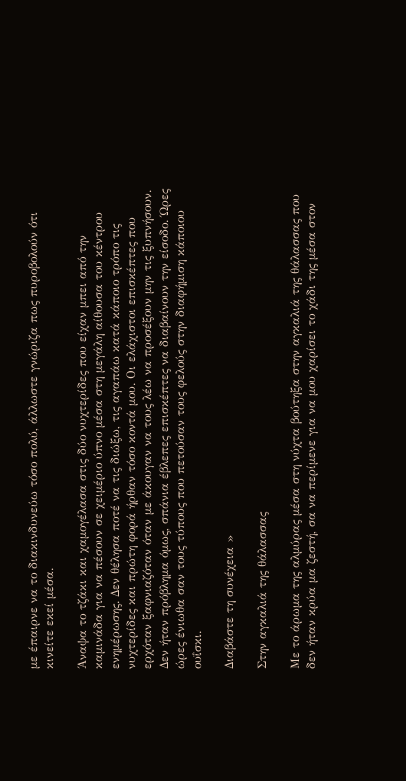με έπαιρνε να το διακινδυνεύω τόσο πολύ, άλλωστε γνώριζα πως πυροβολούν ότι κινείτε εκεί μέσα.

Άναψα το τζάκι και χαμογέλασα στις δύο νυχτερίδες που είχαν μπει από την καμινάδα για να πέσουν σε χειμέριο ύπνο μέσα στη μεγάλη αίθουσα του κέντρου ενημέρωσης. Δεν θέλησα ποτέ να τις διώξω, τις αγαπάω κατά κάποιο τρόπο τις νυχτερίδες και πρώτη φορά ήρθαν τόσο κοντά μου. Οι ελάχιστοι επισκέπτες που ερχόταν ξαφνιαζόταν όταν με άκουγαν να τους λέω να προσέξουν μην τις ξυπνήσουν. Δεν ήταν πρόβλημα όμως, σπάνια έβλεπες επισκέπτες να διαβαίνουν την είσοδο. Ώρες ώρες ένιωθα σαν τους τύπους που πετούσαν τους φελούς στην διαφήμιση κάποιου ουΐσκι.

Διαβάστε τη συνέχεια »

Στην αγκαλιά της θάλασσας

Με το άρωμα της αλμύρας μέσα στη νύχτα βούτηξα στην αγκαλιά της θάλασσας που δεν ήταν κρύα μα ζεστή, σα να περίμενε για να μου χαρίσει το χάδι της μέσα στον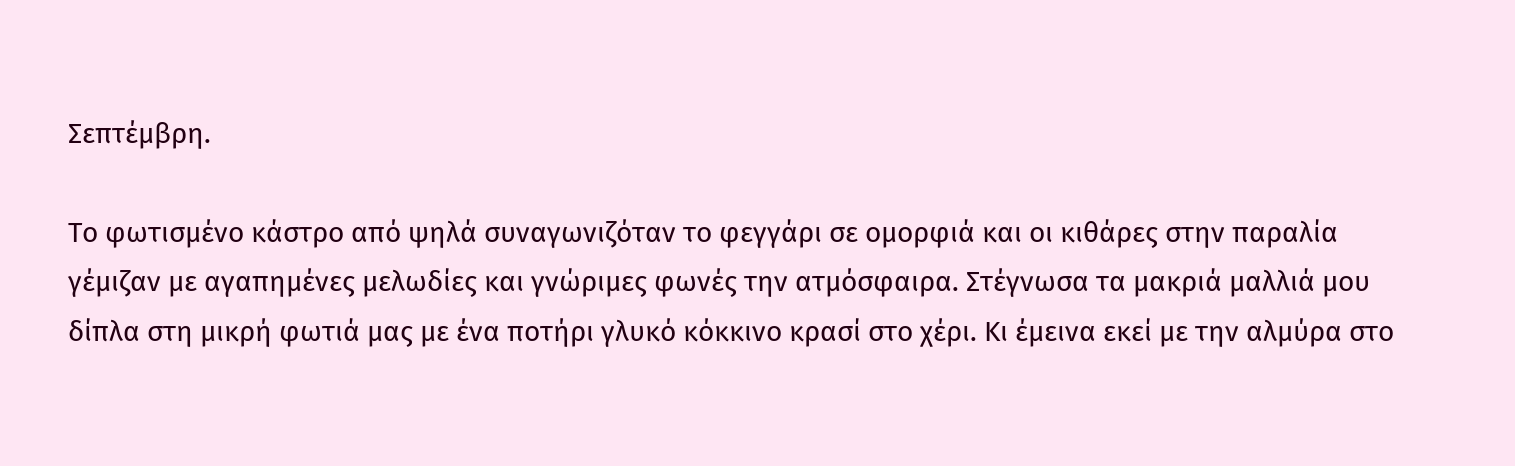Σεπτέμβρη.

Το φωτισμένο κάστρο από ψηλά συναγωνιζόταν το φεγγάρι σε ομορφιά και οι κιθάρες στην παραλία γέμιζαν με αγαπημένες μελωδίες και γνώριμες φωνές την ατμόσφαιρα. Στέγνωσα τα μακριά μαλλιά μου δίπλα στη μικρή φωτιά μας με ένα ποτήρι γλυκό κόκκινο κρασί στο χέρι. Κι έμεινα εκεί με την αλμύρα στο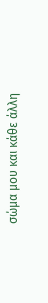σώμα μου και κάθε άλλη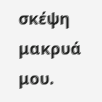σκέψη μακρυά μου.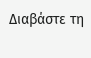Διαβάστε τη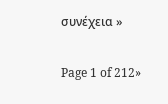συνέχεια »

Page 1 of 212»